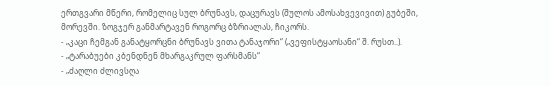ერთგვარი მწერი, რომელიც სულ ბრუნავს, დაცურავს (შულოს ამოსახვევივით) გუბეში, მორევში. ზოგჯერ განმარტავენ როგორც ბზრიალას, ჩიკორს.
- „კაცი ჩემგან განატყორცნი ბრუნავს ვითა ტანაჯორი“ („ვეფისტყაოსანი“ შ. რუსთ..).
- „ტარაბუები კბენდნენ მხარგაკრულ ფარსმანს“
- „ძაღლი ძლივსღა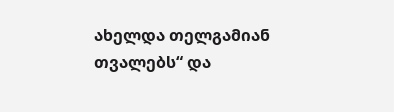ახელდა თელგამიან თვალებს“ და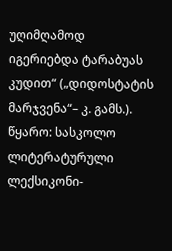უღიმღამოდ იგერიებდა ტარაბუას კუდით“ („დიდოსტატის მარჯვენა“– კ. გამს.).
წყარო: სასკოლო ლიტერატურული ლექსიკონი-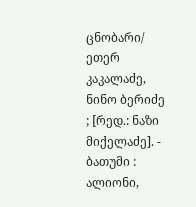ცნობარი/ ეთერ კაკალაძე, ნინო ბერიძე ; [რედ.: ნაზი მიქელაძე]. - ბათუმი : ალიონი,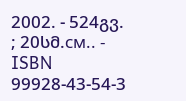2002. - 524გვ. ; 20სმ.см.. - ISBN 99928-43-54-3